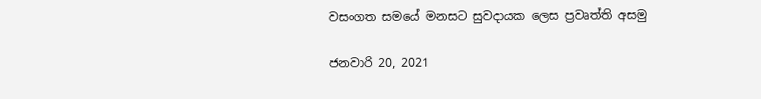වසංගත සමයේ මනසට සුවදායක ලෙස ප්‍රවෘත්ති අසමු

ජනවාරි 20, 2021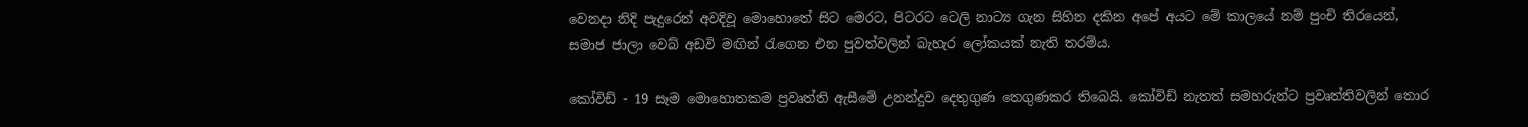වෙනදා නිදි පැදුරෙන් අවදිවූ මොහොතේ සිට මෙරට, පිටරට ටෙලි නාට්‍ය ගැන සිහින දකින අපේ අයට මේ කාලයේ නම් පුංචි තිරයෙන්, සමාජ ජාලා වෙබ් අඩවි මඟින් රැගෙන එන පුවත්වලින් බැහැර ලෝකයක් නැති තරම්ය.

කෝවිඩ් - 19 සෑම මොහොතකම ප්‍රවෘත්ති ඇසීමේ උනන්දුව දෙතුගුණ තෙගුණකර තිබෙයි. කෝවිඩ් නැතත් සමහරුන්ට ප්‍රවෘත්තිවලින් තොර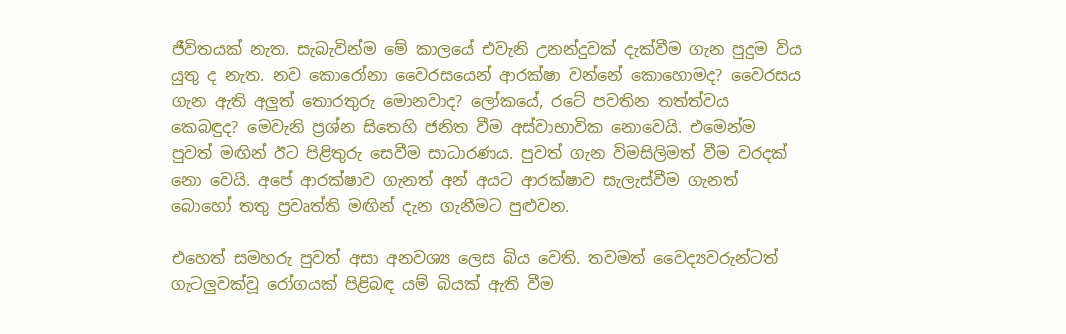ජීවිතයක් නැත. සැබැවින්ම මේ කාලයේ එවැනි උනන්දුවක් දැක්වීම ගැන පුදුම විය යුතු ද නැත. නව කොරෝනා වෛරසයෙන් ආරක්ෂා වන්නේ කොහොමද? වෛරසය ගැන ඇති අලුත් තොරතුරු මොනවාද? ලෝකයේ, රටේ පවතින තත්ත්වය කෙබඳුද? මෙවැනි ප්‍රශ්න සිතෙහි ජනිත වීම අස්වාභාවික නොවෙයි. එමෙන්ම පුවත් මඟින් ඊට පිළිතුරු සෙවීම සාධාරණය. පුවත් ගැන විමසිලිමත් වීම වරදක් නො වෙයි. අපේ ආරක්ෂාව ගැනත් අන් අයට ආරක්ෂාව සැලැස්වීම ගැනත් බොහෝ තතු ප්‍රවෘත්ති මඟින් දැන ගැනීමට පුළුවන.

එහෙත් සමහරු පුවත් අසා අනවශ්‍ය ලෙස බිය වෙති. තවමත් වෛද්‍යවරුන්ටත් ගැටලුවක්වූ රෝගයක් පිළිබඳ යම් බියක් ඇති වීම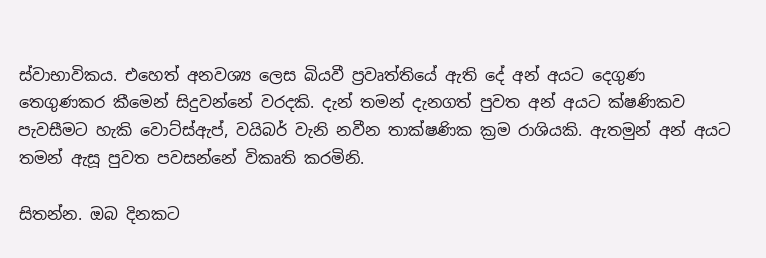ස්වාභාවිකය. එහෙත් අනවශ්‍ය ලෙස බියවී ප්‍රවෘත්තියේ ඇති දේ අන් අයට දෙගුණ තෙගුණකර කීමෙන් සිදුවන්නේ වරදකි. දැන් තමන් දැනගත් පුවත අන් අයට ක්ෂණිකව පැවසීමට හැකි වොට්ස්ඇප්, වයිබර් වැනි නවීන තාක්ෂණික ක්‍රම රාශියකි. ඇතමුන් අන් අයට තමන් ඇසූ පුවත පවසන්නේ විකෘති කරමිනි.

සිතන්න. ඔබ දිනකට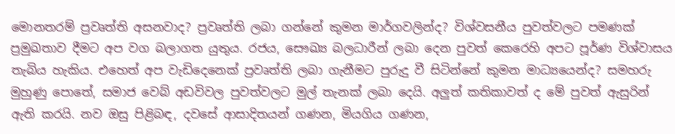මොනතරම් ප්‍රවෘත්ති අසනවාද? ප්‍රවෘත්ති ලබා ගන්නේ කුමන මාර්ගවලින්ද? විශ්වසනීය පුවත්වලට පමණක් ප්‍රමුඛතාව දීමට අප වග බලාගත යුතුය. රජය, සෞඛ්‍ය බලධාරීන් ලබා දෙන පුවත් කෙරෙහි අපට පූර්ණ විශ්වාසය තැබිය හැකිය. එහෙත් අප වැඩිදෙනෙක් ප්‍රවෘත්ති ලබා ගැනීමට පුරුදු වී සිටින්නේ කුමන මාධ්‍යයෙන්ද? සමහරු මුහුණු පොතේ, සමාජ වෙබ් අඩවිවල පුවත්වලට මුල් තැනක් ලබා දෙයි. අලුත් කතිකාවත් ද මේ පුවත් ඇසුරින් ඇති කරයි. නව ඔසු පිළිබඳ, දවසේ ආසාදිතයන් ගණන, මියගිය ගණන,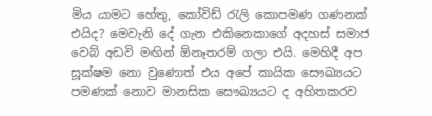මිය යාමට හේතු, කෝවිඩ් රැලි කොපමණ ගණනක් එයිද? මෙවැනි දේ ගැන එකිනෙකාගේ අදහස් සමාජ වෙබ් අඩවි මඟින් ඕනෑතරම් ගලා එයි. මෙහිදී අප සූක්ෂම නො වුණොත් එය අපේ කායික සෞඛ්‍යයට පමණක් නොව මානසික සෞඛ්‍යයට ද අහිතකරව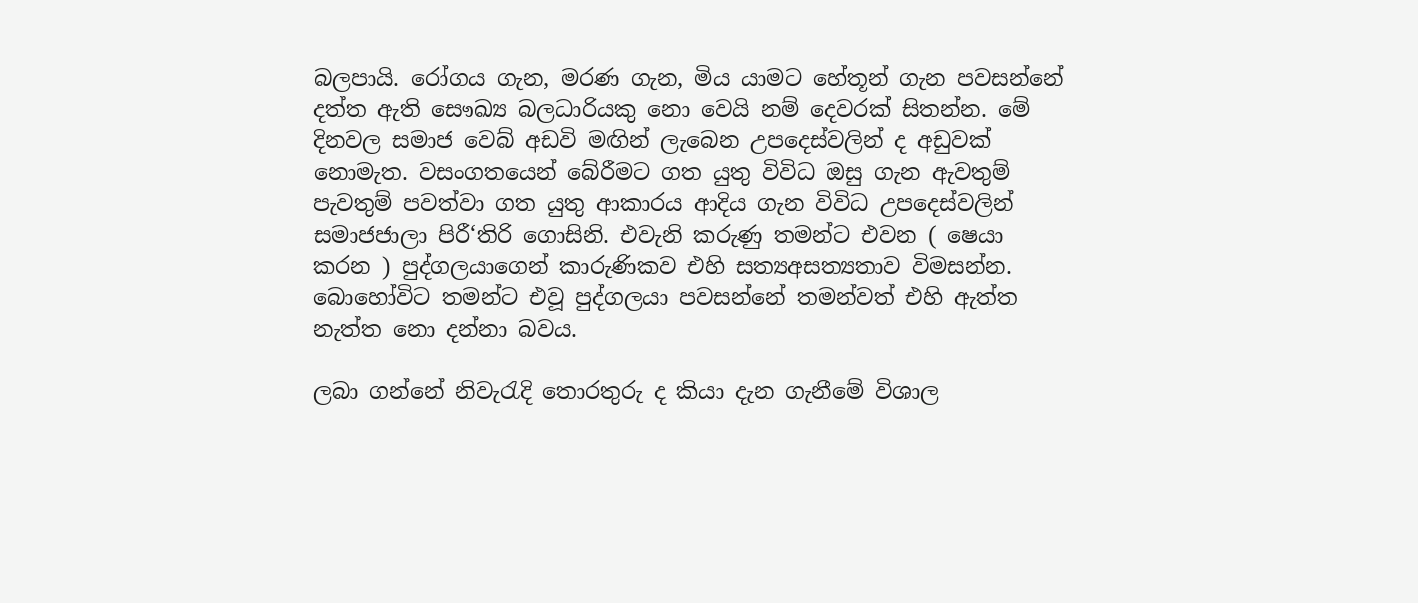බලපායි. රෝගය ගැන, මරණ ගැන, මිය යාමට හේතූන් ගැන පවසන්නේ දත්ත ඇති සෞඛ්‍ය බලධාරියකු නො වෙයි නම් දෙවරක් සිතන්න. මේ දිනවල සමාජ වෙබ් අඩවි මඟින් ලැබෙන උපදෙස්වලින් ද අඩුවක් නොමැත. වසංගතයෙන් බේරීමට ගත යුතු විවිධ ඔසු ගැන ඇවතුම් පැවතුම් පවත්වා ගත යුතු ආකාරය ආදිය ගැන විවිධ උපදෙස්වලින් සමාජජාලා පිරී‘තිරි ගොසිනි. එවැනි කරුණු තමන්ට එවන ( ෂෙයා කරන ) පුද්ගලයාගෙන් කාරුණිකව එහි සත්‍යඅසත්‍යතාව විමසන්න. බොහෝවිට තමන්ට එවූ පුද්ගලයා පවසන්නේ තමන්වත් එහි ඇත්ත නැත්ත නො දන්නා බවය.

ලබා ගන්නේ නිවැරැදි තොරතුරු ද කියා දැන ගැනීමේ විශාල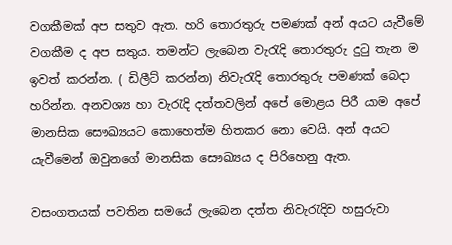වගකීමක් අප සතුව ඇත. හරි තොරතුරු පමණක් අන් අයට යැවීමේ වගකීම ද අප සතුය. තමන්ට ලැබෙන වැරැදි තොරතුරු දුටු තැන ම ඉවත් කරන්න. ( ඩිලීට් කරන්න) නිවැරැදි තොරතුරු පමණක් බෙදා හරින්න. අනවශ්‍ය හා වැරැදි දත්තවලින් අපේ මොළය පිරී යාම අපේ මානසික සෞඛ්‍යයට කොහෙත්ම හිතකර නො‍ වෙයි. අන් අයට යැවීමෙන් ඔවුනගේ මානසික සෞඛ්‍යය ද පිරිහෙනු ඇත.

වසංගතයක් පවතින සමයේ ලැබෙන දත්ත නිවැරැදිව හසුරුවා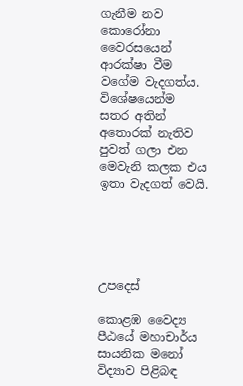ගැනීම නව කොරෝනා වෛරසයෙන් ආරක්ෂා වීම වගේම වැදගත්ය. විශේෂයෙන්ම සතර අතින් අතොරක් නැතිව පුවත් ගලා එන මෙවැනි කලක එය ඉතා වැදගත් වෙයි.





උපදෙස්

කොළඹ වෛද්‍ය පීඨයේ මහාචාර්ය සායනික මනෝ විද්‍යාව පිළිබඳ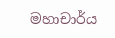මහාචාර්ය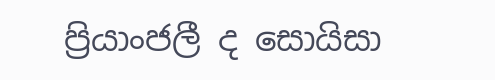ප්‍රියාංජලී ද සොයිසා